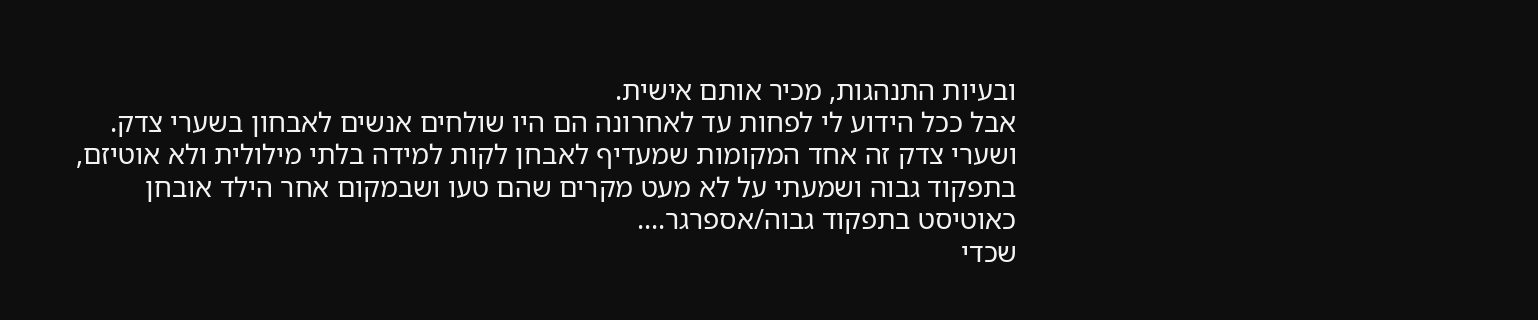ובעיות התנהגות, מכיר אותם אישית.
אבל ככל הידוע לי לפחות עד לאחרונה הם היו שולחים אנשים לאבחון בשערי צדק.
ושערי צדק זה אחד המקומות שמעדיף לאבחן לקות למידה בלתי מילולית ולא אוטיזם, בתפקוד גבוה ושמעתי על לא מעט מקרים שהם טעו ושבמקום אחר הילד אובחן כאוטיסט בתפקוד גבוה/אספרגר....
שכדי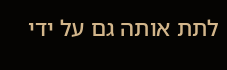לתת אותה גם על ידי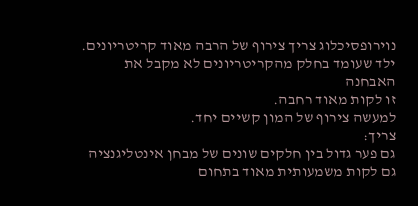נוירופסיכלוג צריך צירוף של הרבה מאוד קריטריונים.
ילד שעומד בחלק מהקריטריונים לא מקבל את האבחנה
זו לקות מאוד רחבה.
למעשה צירוף של המון קשיים יחד.
צריך:
גם פער גדול בין חלקים שונים של מבחן אינטליגנציה
גם לקות משמעותית מאוד בתחום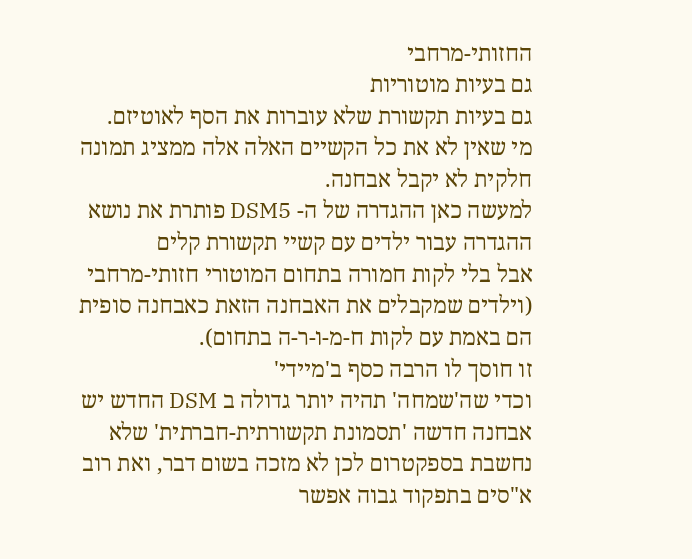החזותי-מרחבי
גם בעיות מוטוריות
גם בעיות תקשורת שלא עוברות את הסף לאוטיזם.
מי שאין לא את כל הקשיים האלה אלה ממציג תמונה חלקית לא יקבל אבחנה.
למעשה כאן ההגדרה של ה- DSM5 פותרת את נושא ההגדרה עבור ילדים עם קשיי תקשורת קלים
אבל בלי לקות חמורה בתחום המוטורי חזותי-מרחבי (וילדים שמקבלים את האבחנה הזאת כאבחנה סופית הם באמת עם לקות ח-מ-ו-ר-ה בתחום).
זו חוסך לו הרבה כסף ב'מיידי'
וכדי שה'שמחה' תהיה יותר גדולה ב DSM החדש יש אבחנה חדשה 'תסמונת תקשורתית-חברתית' שלא נחשבת בספקטרום לכן לא מזכה בשום דבר, ואת רוב א"סים בתפקוד גבוה אפשר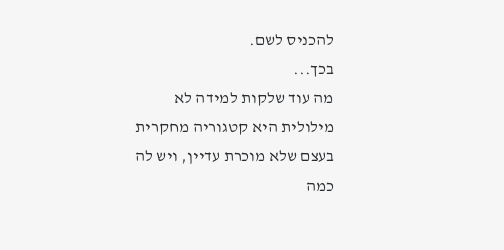להכניס לשם.
בכך...
מה עוד שלקות למידה לא מילולית היא קטגוריה מחקרית בעצם שלא מוכרת עדיין, ויש לה כמה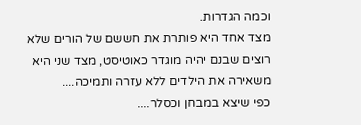וכמה הגדרות.
מצד אחד היא פותרת את חששם של הורים שלא רוצים שבנם יהיה מוגדר כאוטיסט, מצד שני היא משאירה את הילדים ללא עזרה ותמיכה....
כפי שיצא במבחן וכסלר....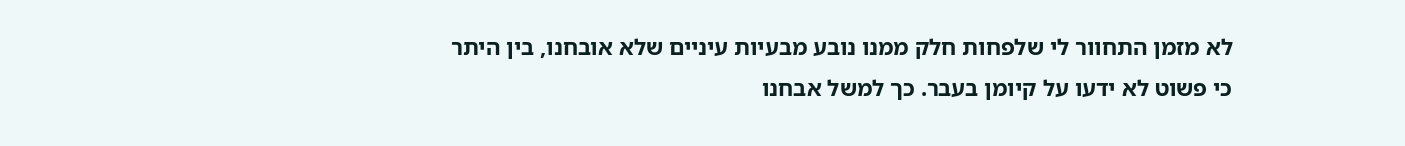לא מזמן התחוור לי שלפחות חלק ממנו נובע מבעיות עיניים שלא אובחנו, בין היתר כי פשוט לא ידעו על קיומן בעבר. כך למשל אבחנו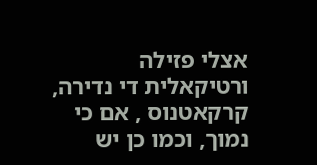אצלי פזילה ורטיקאלית די נדירה, קרקאטנוס , אם כי נמוך, וכמו כן יש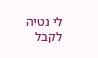לי נטיה לקבל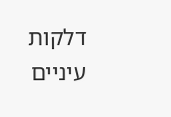דלקות עיניים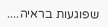שפוגעות בראיה....